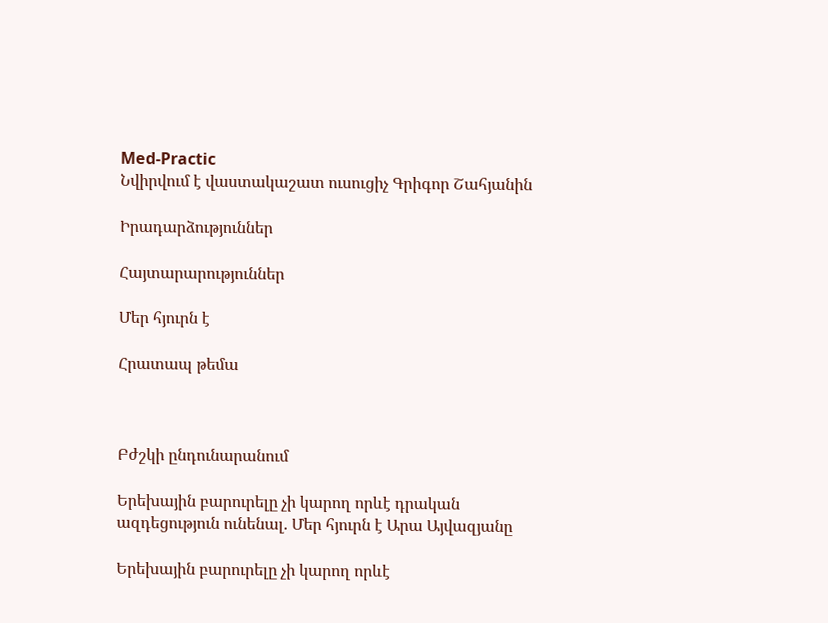Med-Practic
Նվիրվում է վաստակաշատ ուսուցիչ Գրիգոր Շահյանին

Իրադարձություններ

Հայտարարություններ

Մեր հյուրն է

Հրատապ թեմա



Բժշկի ընդունարանում

Երեխային բարուրելը չի կարող որևէ դրական ազդեցություն ունենալ. Մեր հյուրն է Արա Այվազյանը

Երեխային բարուրելը չի կարող որևէ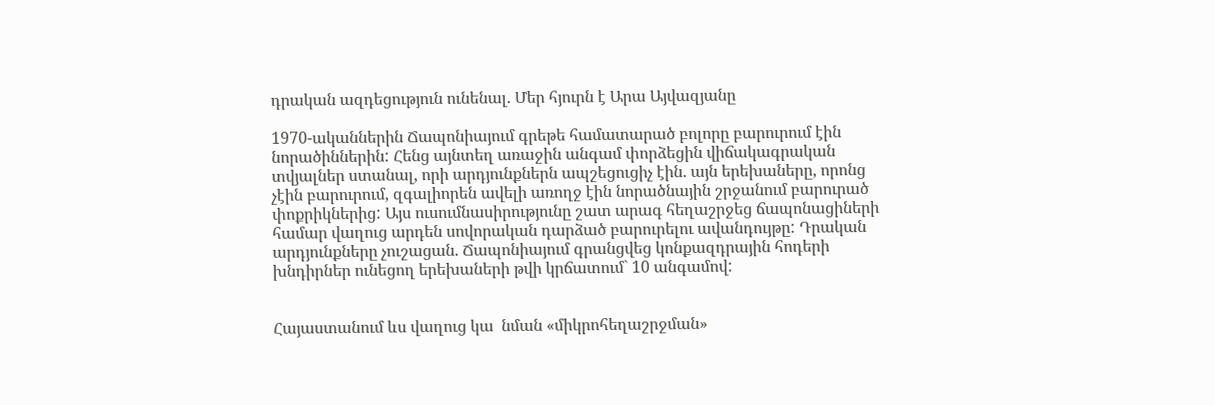դրական ազդեցություն ունենալ. Մեր հյուրն է Արա Այվազյանը

1970-ականներին Ճապոնիայում գրեթե համատարած բոլորը բարուրում էին նորածիններին: Հենց այնտեղ առաջին անգամ փորձեցին վիճակագրական տվյալներ ստանալ, որի արդյունքներն ապշեցուցիչ էին. այն երեխաները, որոնց չէին բարուրում, զգալիորեն ավելի առողջ էին նորածնային շրջանում բարուրած փոքրիկներից: Այս ուսումնասիրությունը շատ արագ հեղաշրջեց ճապոնացիների համար վաղուց արդեն սովորական դարձած բարուրելու ավանդույթը: Դրական արդյունքները չուշացան. Ճապոնիայում գրանցվեց կոնքազդրային հոդերի խնդիրներ ունեցող երեխաների թվի կրճատում` 10 անգամով:


Հայաստանում ևս վաղուց կա  նման «միկրոհեղաշրջման»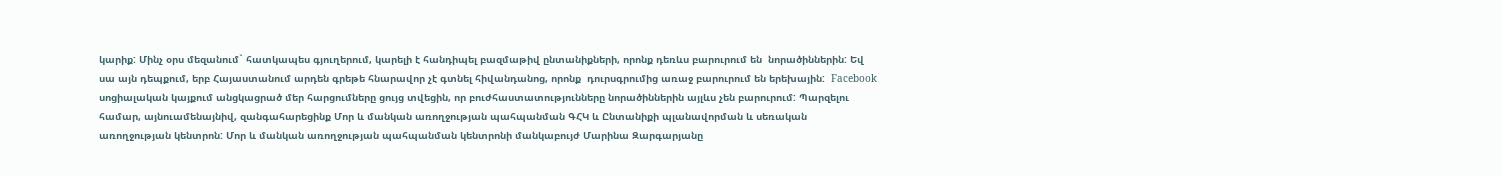կարիք: Մինչ օրս մեզանում` հատկապես գյուղերում, կարելի է հանդիպել բազմաթիվ ընտանիքների, որոնք դեռևս բարուրում են  նորածիններին: Եվ սա այն դեպքում, երբ Հայաստանում արդեն գրեթե հնարավոր չէ գտնել հիվանդանոց, որոնք  դուրսգրումից առաջ բարուրում են երեխային:  Facebook սոցիալական կայքում անցկացրած մեր հարցումները ցույց տվեցին, որ բուժհաստատությունները նորածիններին այլևս չեն բարուրում: Պարզելու համար, այնուամենայնիվ, զանգահարեցինք Մոր և մանկան առողջության պահպանման ԳՀԿ և Ընտանիքի պլանավորման և սեռական առողջության կենտրոն: Մոր և մանկան առողջության պահպանման կենտրոնի մանկաբույժ Մարինա Զարգարյանը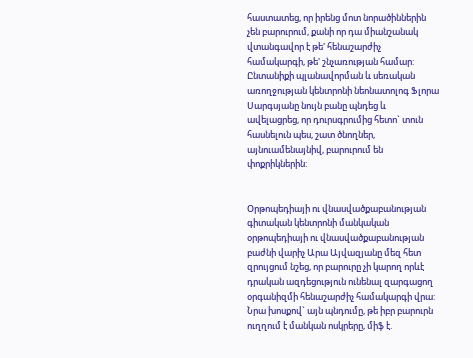հաստատեց, որ իրենց մոտ նորածիններին չեն բարուրում, քանի որ դա միանշանակ վտանգավոր է թե' հենաշարժիչ համակարգի, թե' շնչառության համար: Ընտանիքի պլանավորման և սեռական առողջության կենտրոնի նեոնատոլոգ Ֆլորա Սարգսյանը նույն բանը պնդեց և ավելացրեց, որ դուրսգրումից հետո` տուն հասնելուն պես, շատ ծնողներ, այնուամենայնիվ, բարուրում են փոքրիկներին:


Օրթոպեդիայի ու վնասվածքաբանության գիտական կենտրոնի մանկական օրթոպեդիայի ու վնասվածքաբանության բաժնի վարիչ Արա Այվազյանը մեզ հետ զրույցում նշեց, որ բարուրը չի կարող որևէ դրական ազդեցություն ունենալ զարգացող օրգանիզմի հենաշարժիչ համակարգի վրա: Նրա խոսքով` այն պնդումը, թե իբր բարուրն ուղղում է մանկան ոսկրերը, միֆ է.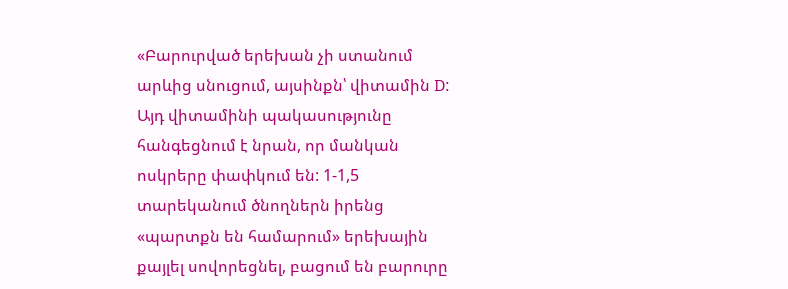«Բարուրված երեխան չի ստանում արևից սնուցում, այսինքն՝ վիտամին D: Այդ վիտամինի պակասությունը հանգեցնում է նրան, որ մանկան ոսկրերը փափկում են: 1-1,5 տարեկանում ծնողներն իրենց «պարտքն են համարում» երեխային քայլել սովորեցնել, բացում են բարուրը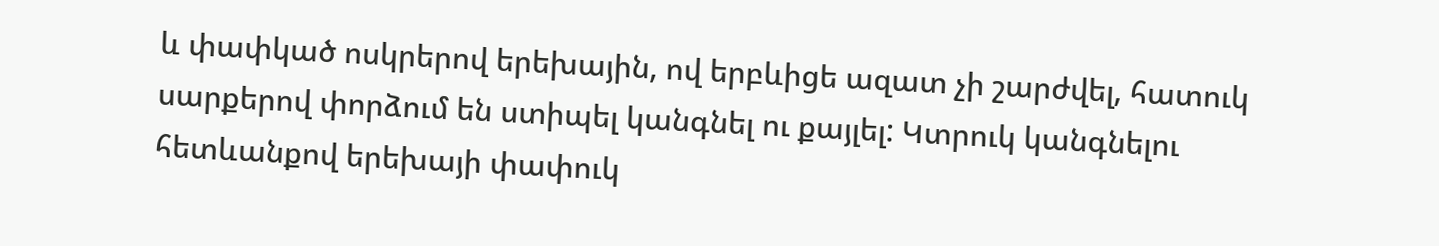և փափկած ոսկրերով երեխային, ով երբևիցե ազատ չի շարժվել, հատուկ սարքերով փորձում են ստիպել կանգնել ու քայլել: Կտրուկ կանգնելու հետևանքով երեխայի փափուկ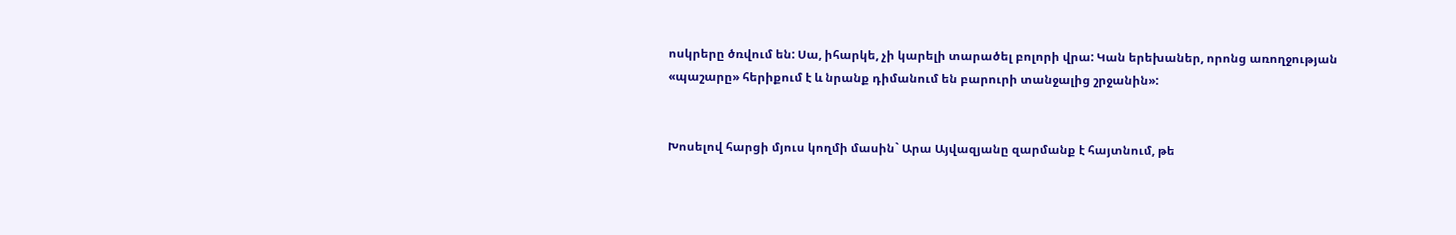ոսկրերը ծռվում են: Սա, իհարկե, չի կարելի տարածել բոլորի վրա: Կան երեխաներ, որոնց առողջության «պաշարը» հերիքում է և նրանք դիմանում են բարուրի տանջալից շրջանին»:


Խոսելով հարցի մյուս կողմի մասին` Արա Այվազյանը զարմանք է հայտնում, թե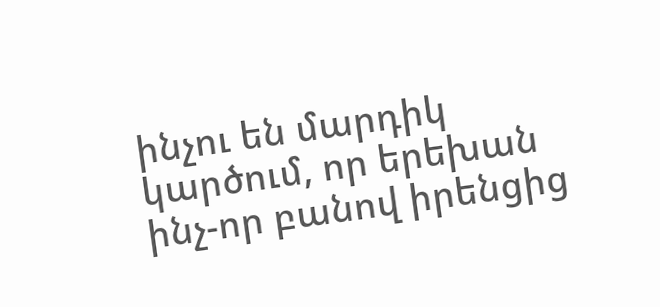ինչու են մարդիկ կարծում, որ երեխան ինչ-որ բանով իրենցից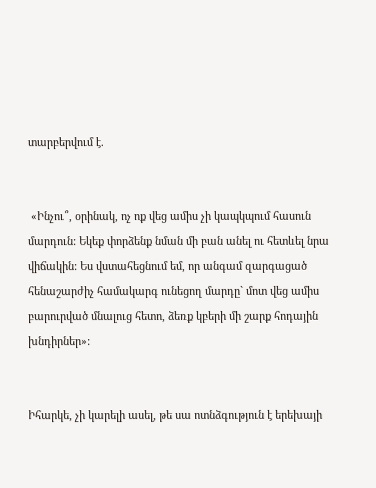տարբերվում է.


 «Ինչու՞, օրինակ, ոչ ոք վեց ամիս չի կապկպում հասուն մարդուն: Եկեք փորձենք նման մի բան անել ու հետևել նրա վիճակին: Ես վստահեցնում եմ, որ անգամ զարգացած հենաշարժիչ համակարգ ունեցող մարդը` մոտ վեց ամիս բարուրված մնալուց հետո, ձեռք կբերի մի շարք հոդային խնդիրներ»:


Իհարկե, չի կարելի ասել, թե սա ոտնձգություն է երեխայի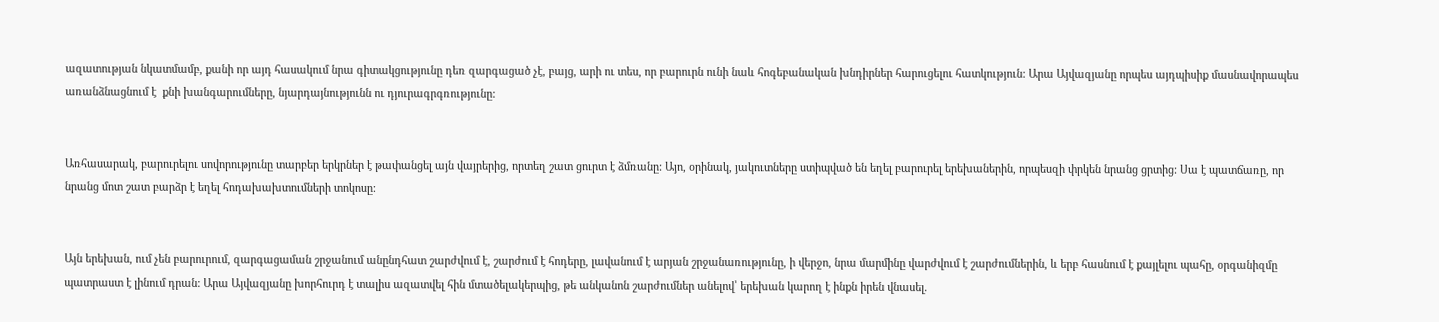ազատության նկատմամբ, քանի որ այդ հասակում նրա գիտակցությունը դեռ զարգացած չէ, բայց, արի ու տես, որ բարուրն ունի նաև հոգեբանական խնդիրներ հարուցելու հատկություն: Արա Այվազյանը որպես այդպիսիք մասնավորապես առանձնացնում է  քնի խանգարումները, նյարդայնությունն ու դյուրագրգռությունը:


Առհասարակ, բարուրելու սովորությունը տարբեր երկրներ է թափանցել այն վայրերից, որտեղ շատ ցուրտ է ձմռանը: Այո, օրինակ, յակուտները ստիպված են եղել բարուրել երեխաներին, որպեսզի փրկեն նրանց ցրտից: Սա է պատճառը, որ նրանց մոտ շատ բարձր է եղել հոդախախտումների տոկոսը:


Այն երեխան, ում չեն բարուրում, զարգացաման շրջանում անընդհատ շարժվում է, շարժում է հոդերը, լավանում է արյան շրջանառությունը, ի վերջո, նրա մարմինը վարժվում է շարժումներին, և երբ հասնում է քայլելու պահը, օրգանիզմը պատրաստ է լինում դրան: Արա Այվազյանը խորհուրդ է տալիս ազատվել հին մտածելակերպից, թե անկանոն շարժումներ անելով՝ երեխան կարող է ինքն իրեն վնասել.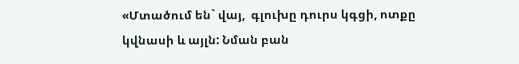«Մտածում են` վայ,  գլուխը դուրս կգցի, ոտքը կվնասի և այլն: Նման բան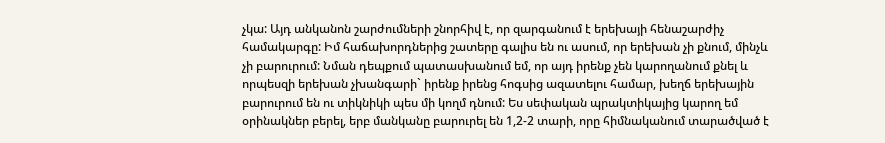չկա: Այդ անկանոն շարժումների շնորհիվ է, որ զարգանում է երեխայի հենաշարժիչ համակարգը: Իմ հաճախորդներից շատերը գալիս են ու ասում, որ երեխան չի քնում, մինչև չի բարուրում: Նման դեպքում պատասխանում եմ, որ այդ իրենք չեն կարողանում քնել և որպեսզի երեխան չխանգարի` իրենք իրենց հոգսից ազատելու համար, խեղճ երեխային բարուրում են ու տիկնիկի պես մի կողմ դնում: Ես սեփական պրակտիկայից կարող եմ օրինակներ բերել, երբ մանկանը բարուրել են 1,2-2 տարի, որը հիմնականում տարածված է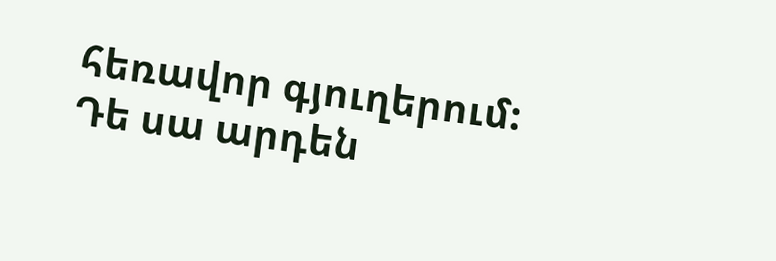հեռավոր գյուղերում: Դե սա արդեն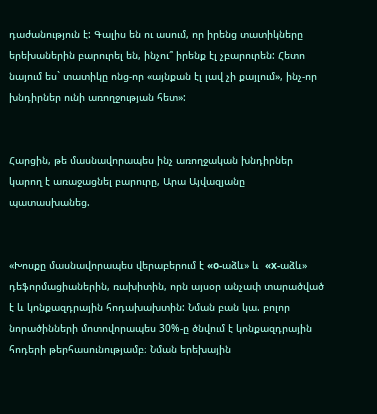դաժանություն է: Գալիս են ու ասում, որ իրենց տատիկները երեխաներին բարուրել են, ինչու՞ իրենք էլ չբարուրեն: Հետո նայում ես` տատիկը ոնց-որ «այնքան էլ լավ չի քայլում», ինչ-որ խնդիրներ ունի առողջության հետ»:


Հարցին, թե մասնավորապես ինչ առողջական խնդիրներ կարող է առաջացնել բարուրը, Արա Այվազյանը պատասխանեց.


«Խոսքը մասնավորապես վերաբերում է «o-աձև» և  «x-աձև»  դեֆորմացիաներին, ռախիտին, որն այսօր անչափ տարածված է և կոնքազդրային հոդախախտին: Նման բան կա. բոլոր նորածինների մոտովորապես 30%-ը ծնվում է կոնքազդրային հոդերի թերհասունությամբ։ Նման երեխային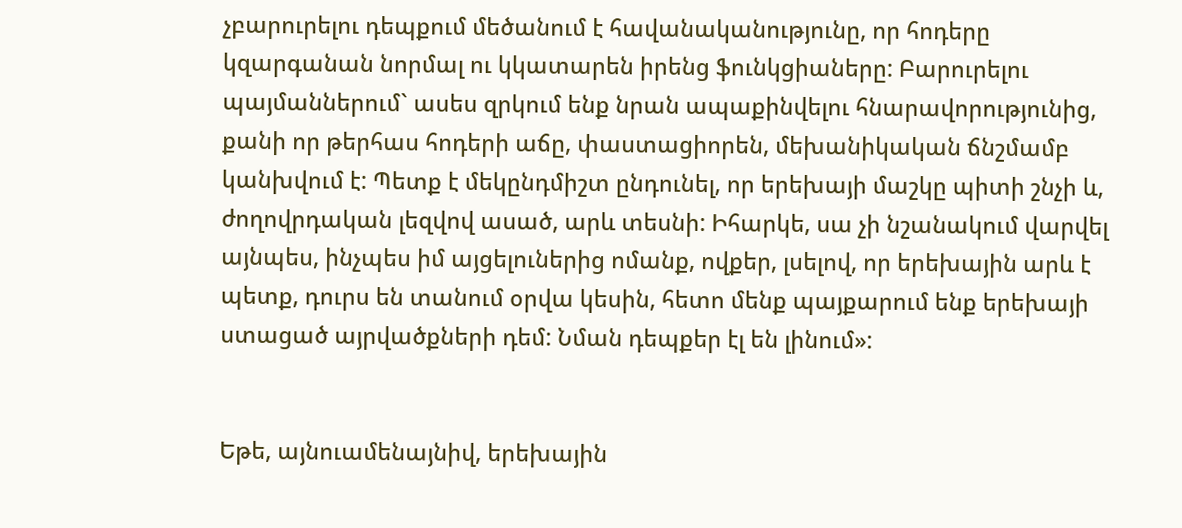չբարուրելու դեպքում մեծանում է հավանականությունը, որ հոդերը կզարգանան նորմալ ու կկատարեն իրենց ֆունկցիաները: Բարուրելու պայմաններում` ասես զրկում ենք նրան ապաքինվելու հնարավորությունից, քանի որ թերհաս հոդերի աճը, փաստացիորեն, մեխանիկական ճնշմամբ կանխվում է: Պետք է մեկընդմիշտ ընդունել, որ երեխայի մաշկը պիտի շնչի և, ժողովրդական լեզվով ասած, արև տեսնի: Իհարկե, սա չի նշանակում վարվել այնպես, ինչպես իմ այցելուներից ոմանք, ովքեր, լսելով, որ երեխային արև է պետք, դուրս են տանում օրվա կեսին, հետո մենք պայքարում ենք երեխայի ստացած այրվածքների դեմ: Նման դեպքեր էլ են լինում»:


Եթե, այնուամենայնիվ, երեխային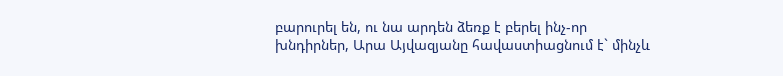բարուրել են, ու նա արդեն ձեռք է բերել ինչ-որ խնդիրներ, Արա Այվազյանը հավաստիացնում է` մինչև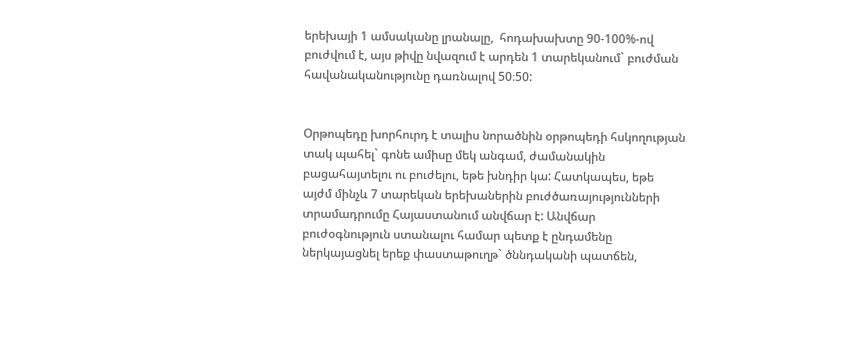երեխայի 1 ամսականը լրանալը,  հոդախախտը 90-100%-ով բուժվում է, այս թիվը նվազում է արդեն 1 տարեկանում` բուժման հավանականությունը դառնալով 50։50:


Օրթոպեդը խորհուրդ է տալիս նորածնին օրթոպեդի հսկողության տակ պահել` գոնե ամիսը մեկ անգամ, ժամանակին բացահայտելու ու բուժելու, եթե խնդիր կա: Հատկապես, եթե այժմ մինչև 7 տարեկան երեխաներին բուժծառայությունների տրամադրումը Հայաստանում անվճար է: Անվճար բուժօգնություն ստանալու համար պետք է ընդամենը ներկայացնել երեք փաստաթուղթ` ծննդականի պատճեն,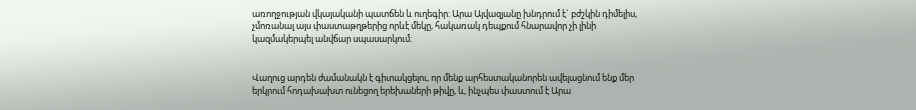առողջության վկայականի պատճեն և ուղեգիր: Արա Այվազյանը խնդրում է` բժշկին դիմելիս, չմոռանալ այս փաստաթղթերից որևէ մեկը, հակառակ դեպքում հնարավոր չի լինի կազմակերպել անվճար սպասարկում:


Վաղուց արդեն ժամանակն է գիտակցելու, որ մենք արհեստականորեն ավելացնում ենք մեր երկրում հոդախախտ ունեցող երեխաների թիվը, և, ինչպես փաստում է Արա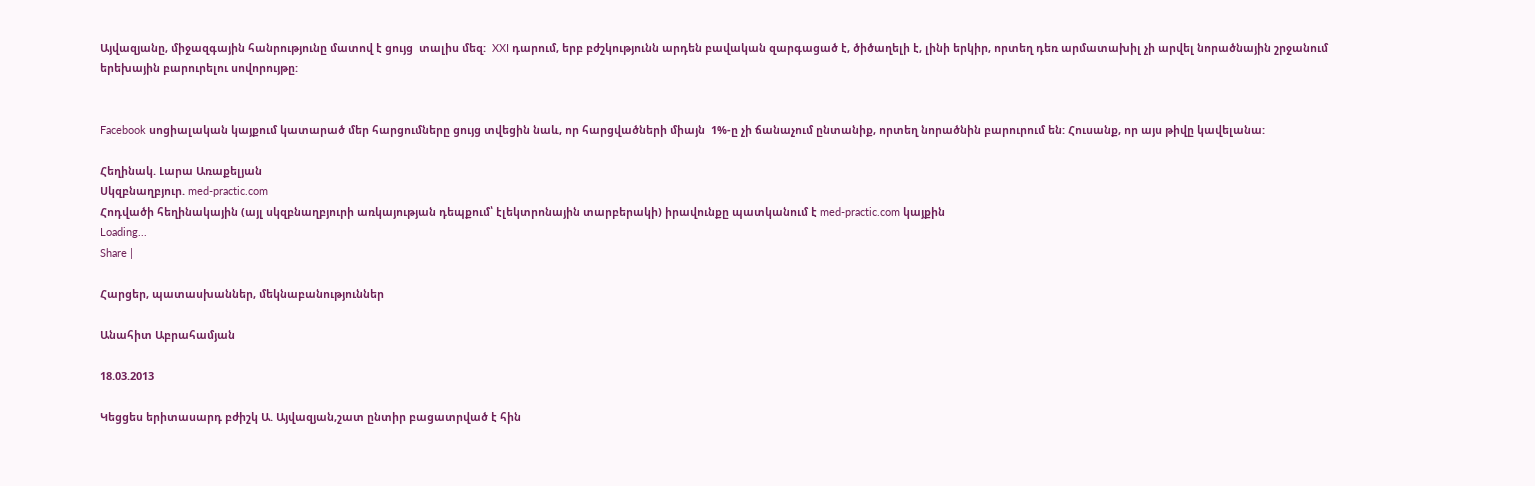Այվազյանը, միջազգային հանրությունը մատով է ցույց  տալիս մեզ:  XXI դարում, երբ բժշկությունն արդեն բավական զարգացած է, ծիծաղելի է, լինի երկիր, որտեղ դեռ արմատախիլ չի արվել նորածնային շրջանում երեխային բարուրելու սովորույթը:


Facebook սոցիալական կայքում կատարած մեր հարցումները ցույց տվեցին նաև, որ հարցվածների միայն  1%-ը չի ճանաչում ընտանիք, որտեղ նորածնին բարուրում են: Հուսանք, որ այս թիվը կավելանա:

Հեղինակ. Լարա Առաքելյան
Սկզբնաղբյուր. med-practic.com
Հոդվածի հեղինակային (այլ սկզբնաղբյուրի առկայության դեպքում՝ էլեկտրոնային տարբերակի) իրավունքը պատկանում է med-practic.com կայքին
Loading...
Share |

Հարցեր, պատասխաններ, մեկնաբանություններ

Անահիտ Աբրահամյան

18.03.2013

Կեցցես երիտասարդ բժիշկ Ա. Այվազյան,շատ ընտիր բացատրված է հին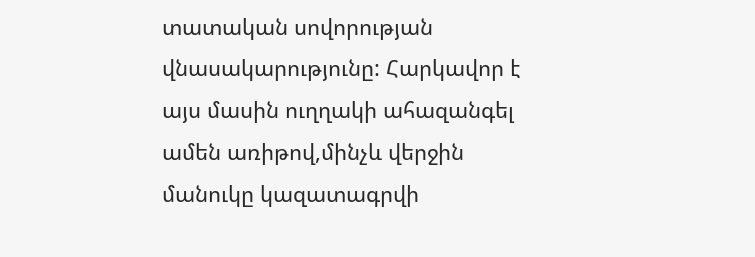տատական սովորության վնասակարությունը: Հարկավոր է այս մասին ուղղակի ահազանգել ամեն առիթով,մինչև վերջին մանուկը կազատագրվի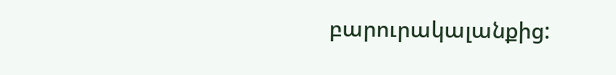բարուրակալանքից: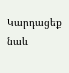Կարդացեք նաև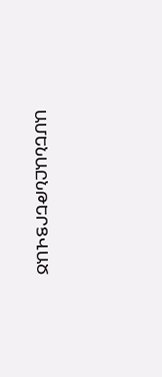ԱՄԵՆԱԸՆԹԵՐՑՎԱԾ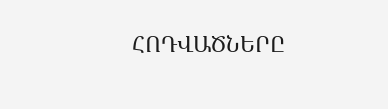ՀՈԴՎԱԾՆԵՐԸ